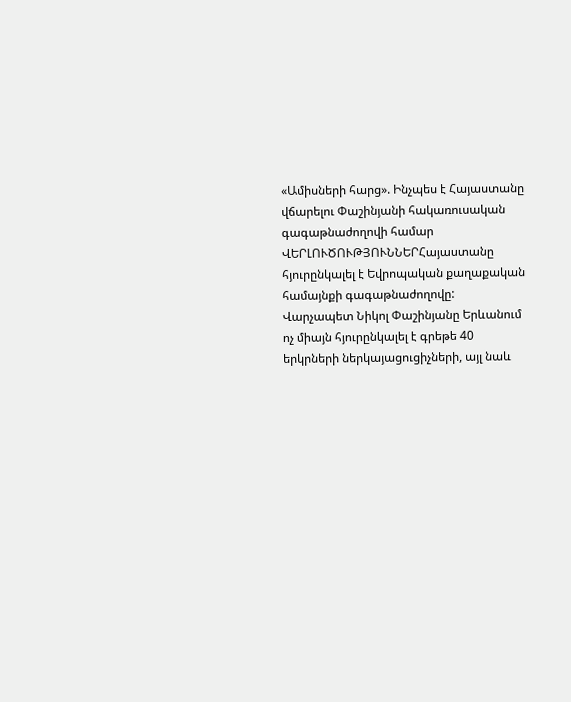«Ամիսների հարց». Ինչպես է Հայաստանը վճարելու Փաշինյանի հակառուսական գագաթնաժողովի համար
ՎԵՐԼՈՒԾՈՒԹՅՈՒՆՆԵՐՀայաստանը հյուրընկալել է Եվրոպական քաղաքական համայնքի գագաթնաժողովը: Վարչապետ Նիկոլ Փաշինյանը Երևանում ոչ միայն հյուրընկալել է գրեթե 40 երկրների ներկայացուցիչների, այլ նաև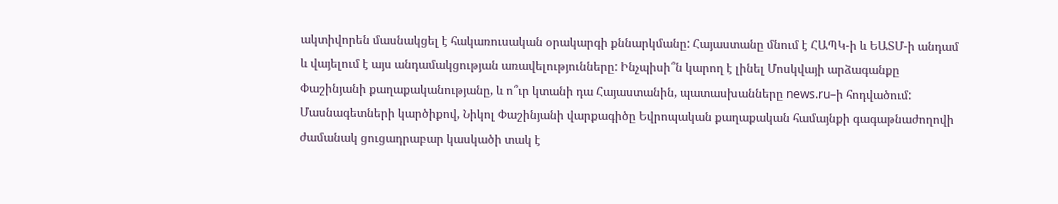ակտիվորեն մասնակցել է հակառուսական օրակարգի քննարկմանը: Հայաստանը մնում է ՀԱՊԿ-ի և ԵԱՏՄ-ի անդամ և վայելում է այս անդամակցության առավելությունները: Ինչպիսի՞ն կարող է լինել Մոսկվայի արձագանքը Փաշինյանի քաղաքականությանը, և ո՞ւր կտանի դա Հայաստանին, պատասխանները news.ru–ի հոդվածում:
Մասնագետների կարծիքով, Նիկոլ Փաշինյանի վարքագիծը Եվրոպական քաղաքական համայնքի գագաթնաժողովի ժամանակ ցուցադրաբար կասկածի տակ է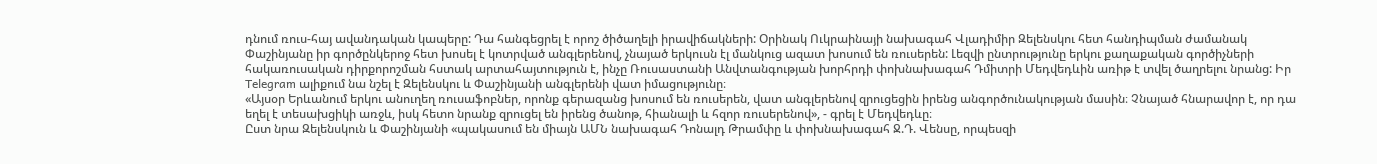դնում ռուս-հայ ավանդական կապերը: Դա հանգեցրել է որոշ ծիծաղելի իրավիճակների: Օրինակ Ուկրաինայի նախագահ Վլադիմիր Զելենսկու հետ հանդիպման ժամանակ Փաշինյանը իր գործընկերոջ հետ խոսել է կոտրված անգլերենով, չնայած երկուսն էլ մանկուց ազատ խոսում են ռուսերեն: Լեզվի ընտրությունը երկու քաղաքական գործիչների հակառուսական դիրքորոշման հստակ արտահայտություն է, ինչը Ռուսաստանի Անվտանգության խորհրդի փոխնախագահ Դմիտրի Մեդվեդևին առիթ է տվել ծաղրելու նրանց: Իր Telegram ալիքում նա նշել է Զելենսկու և Փաշինյանի անգլերենի վատ իմացությունը։
«Այսօր Երևանում երկու անուղեղ ռուսաֆոբներ, որոնք գերազանց խոսում են ռուսերեն, վատ անգլերենով զրուցեցին իրենց անգործունակության մասին։ Չնայած հնարավոր է, որ դա եղել է տեսախցիկի առջև, իսկ հետո նրանք զրուցել են իրենց ծանոթ, հիանալի և հզոր ռուսերենով», - գրել է Մեդվեդևը։
Ըստ նրա Զելենսկուն և Փաշինյանի «պակասում են միայն ԱՄՆ նախագահ Դոնալդ Թրամփը և փոխնախագահ Ջ.Դ. Վենսը, որպեսզի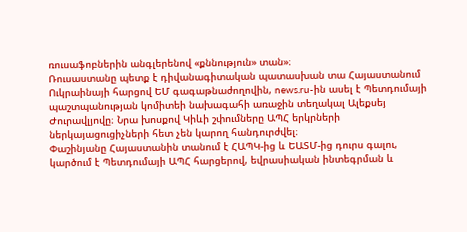ռուսաֆոբներին անգլերենով «քննություն» տան»։
Ռուսաստանը պետք է դիվանագիտական պատասխան տա Հայաստանում Ուկրաինայի հարցով ԵՄ գագաթնաժողովին, news.ru-ին ասել է Պետդումայի պաշտպանության կոմիտեի նախագահի առաջին տեղակալ Ալեքսեյ Ժուրավլյովը։ Նրա խոսքով Կիևի շփումները ԱՊՀ երկրների ներկայացուցիչների հետ չեն կարող հանդուրժվել։
Փաշինյանը Հայաստանին տանում է ՀԱՊԿ-ից և ԵԱՏՄ-ից դուրս գալու, կարծում է Պետդումայի ԱՊՀ հարցերով, եվրասիական ինտեգրման և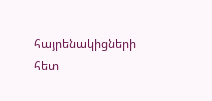հայրենակիցների հետ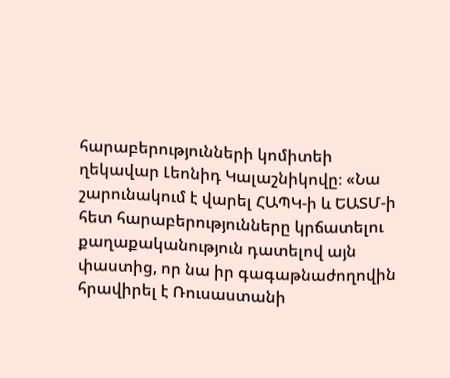հարաբերությունների կոմիտեի ղեկավար Լեոնիդ Կալաշնիկովը։ «Նա շարունակում է վարել ՀԱՊԿ-ի և ԵԱՏՄ-ի հետ հարաբերությունները կրճատելու քաղաքականություն դատելով այն փաստից, որ նա իր գագաթնաժողովին հրավիրել է Ռուսաստանի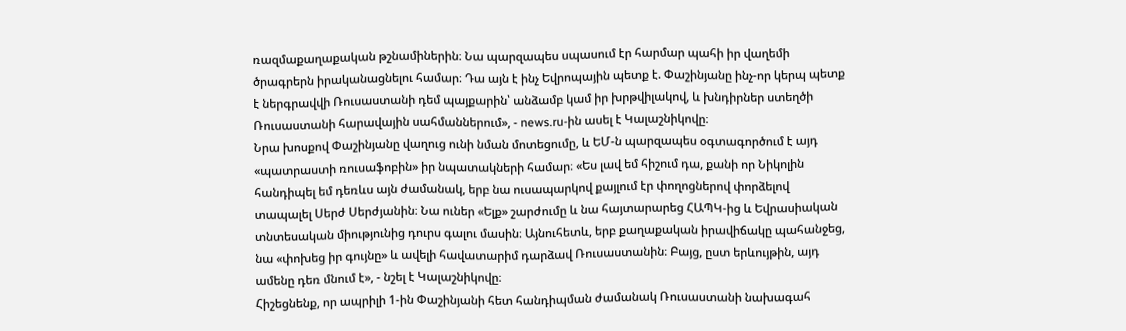ռազմաքաղաքական թշնամիներին։ Նա պարզապես սպասում էր հարմար պահի իր վաղեմի ծրագրերն իրականացնելու համար։ Դա այն է ինչ Եվրոպային պետք է. Փաշինյանը ինչ-որ կերպ պետք է ներգրավվի Ռուսաստանի դեմ պայքարին՝ անձամբ կամ իր խրթվիլակով, և խնդիրներ ստեղծի Ռուսաստանի հարավային սահմաններում», - news.ru-ին ասել է Կալաշնիկովը։
Նրա խոսքով Փաշինյանը վաղուց ունի նման մոտեցումը, և ԵՄ-ն պարզապես օգտագործում է այդ «պատրաստի ռուսաֆոբին» իր նպատակների համար։ «Ես լավ եմ հիշում դա, քանի որ Նիկոլին հանդիպել եմ դեռևս այն ժամանակ, երբ նա ուսապարկով քայլում էր փողոցներով փորձելով տապալել Սերժ Սերժյանին։ Նա ուներ «Ելք» շարժումը և նա հայտարարեց ՀԱՊԿ-ից և Եվրասիական տնտեսական միությունից դուրս գալու մասին։ Այնուհետև, երբ քաղաքական իրավիճակը պահանջեց, նա «փոխեց իր գույնը» և ավելի հավատարիմ դարձավ Ռուսաստանին։ Բայց, ըստ երևույթին, այդ ամենը դեռ մնում է», - նշել է Կալաշնիկովը։
Հիշեցնենք, որ ապրիլի 1-ին Փաշինյանի հետ հանդիպման ժամանակ Ռուսաստանի նախագահ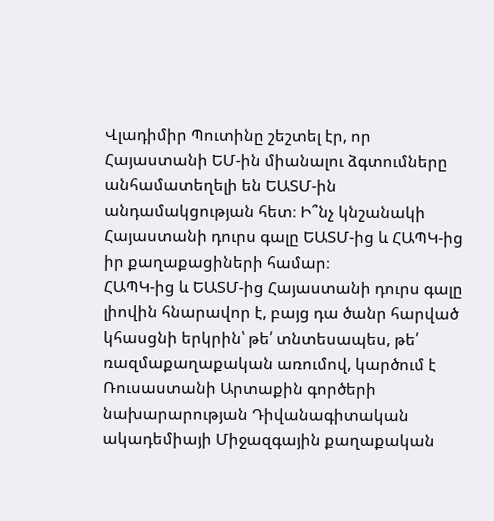Վլադիմիր Պուտինը շեշտել էր, որ Հայաստանի ԵՄ-ին միանալու ձգտումները անհամատեղելի են ԵԱՏՄ-ին անդամակցության հետ։ Ի՞նչ կնշանակի Հայաստանի դուրս գալը ԵԱՏՄ-ից և ՀԱՊԿ-ից իր քաղաքացիների համար։
ՀԱՊԿ-ից և ԵԱՏՄ-ից Հայաստանի դուրս գալը լիովին հնարավոր է, բայց դա ծանր հարված կհասցնի երկրին՝ թե՛ տնտեսապես, թե՛ ռազմաքաղաքական առումով, կարծում է Ռուսաստանի Արտաքին գործերի նախարարության Դիվանագիտական ակադեմիայի Միջազգային քաղաքական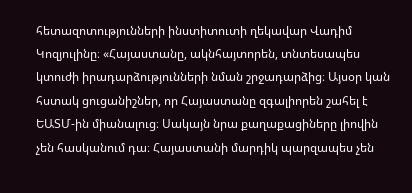հետազոտությունների ինստիտուտի ղեկավար Վադիմ Կոզյուլինը։ «Հայաստանը, ակնհայտորեն, տնտեսապես կտուժի իրադարձությունների նման շրջադարձից։ Այսօր կան հստակ ցուցանիշներ, որ Հայաստանը զգալիորեն շահել է ԵԱՏՄ-ին միանալուց։ Սակայն նրա քաղաքացիները լիովին չեն հասկանում դա։ Հայաստանի մարդիկ պարզապես չեն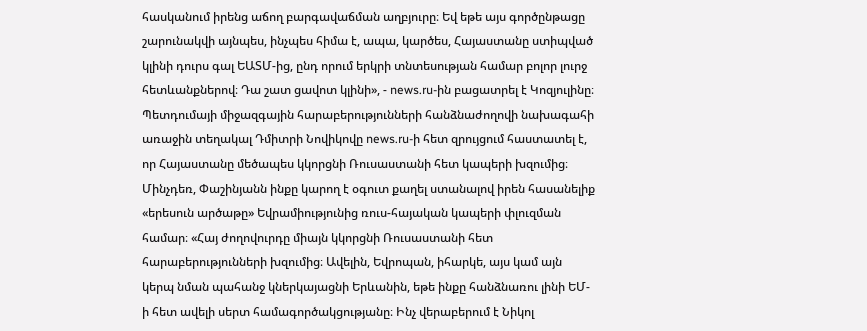հասկանում իրենց աճող բարգավաճման աղբյուրը։ Եվ եթե այս գործընթացը շարունակվի այնպես, ինչպես հիմա է, ապա, կարծես, Հայաստանը ստիպված կլինի դուրս գալ ԵԱՏՄ-ից, ընդ որում երկրի տնտեսության համար բոլոր լուրջ հետևանքներով։ Դա շատ ցավոտ կլինի», - news.ru-ին բացատրել է Կոզյուլինը։
Պետդումայի միջազգային հարաբերությունների հանձնաժողովի նախագահի առաջին տեղակալ Դմիտրի Նովիկովը news.ru-ի հետ զրույցում հաստատել է, որ Հայաստանը մեծապես կկորցնի Ռուսաստանի հետ կապերի խզումից։ Մինչդեռ, Փաշինյանն ինքը կարող է օգուտ քաղել ստանալով իրեն հասանելիք «երեսուն արծաթը» Եվրամիությունից ռուս-հայական կապերի փլուզման համար։ «Հայ ժողովուրդը միայն կկորցնի Ռուսաստանի հետ հարաբերությունների խզումից։ Ավելին, Եվրոպան, իհարկե, այս կամ այն կերպ նման պահանջ կներկայացնի Երևանին, եթե ինքը հանձնառու լինի ԵՄ-ի հետ ավելի սերտ համագործակցությանը։ Ինչ վերաբերում է Նիկոլ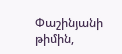Փաշինյանի թիմին,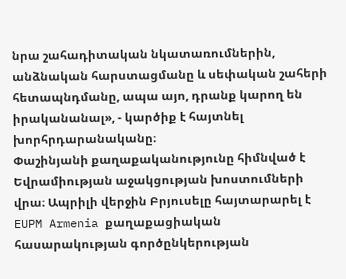նրա շահադիտական նկատառումներին, անձնական հարստացմանը և սեփական շահերի հետապնդմանը, ապա այո, դրանք կարող են իրականանալ», - կարծիք է հայտնել խորհրդարանականը։
Փաշինյանի քաղաքականությունը հիմնված է Եվրամիության աջակցության խոստումների վրա։ Ապրիլի վերջին Բրյուսելը հայտարարել է EUPM Armenia քաղաքացիական հասարակության գործընկերության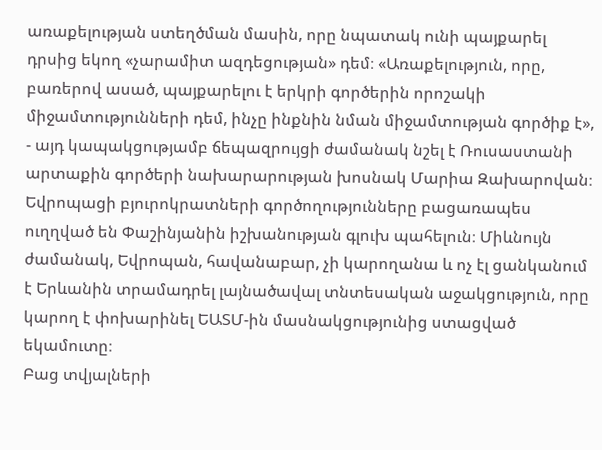առաքելության ստեղծման մասին, որը նպատակ ունի պայքարել դրսից եկող «չարամիտ ազդեցության» դեմ։ «Առաքելություն, որը, բառերով ասած, պայքարելու է երկրի գործերին որոշակի միջամտությունների դեմ, ինչը ինքնին նման միջամտության գործիք է», - այդ կապակցությամբ ճեպազրույցի ժամանակ նշել է Ռուսաստանի արտաքին գործերի նախարարության խոսնակ Մարիա Զախարովան։
Եվրոպացի բյուրոկրատների գործողությունները բացառապես ուղղված են Փաշինյանին իշխանության գլուխ պահելուն։ Միևնույն ժամանակ, Եվրոպան, հավանաբար, չի կարողանա և ոչ էլ ցանկանում է Երևանին տրամադրել լայնածավալ տնտեսական աջակցություն, որը կարող է փոխարինել ԵԱՏՄ-ին մասնակցությունից ստացված եկամուտը։
Բաց տվյալների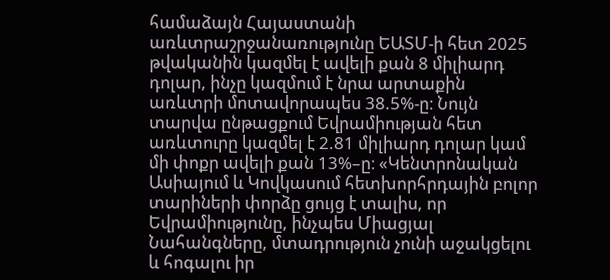համաձայն Հայաստանի առևտրաշրջանառությունը ԵԱՏՄ-ի հետ 2025 թվականին կազմել է ավելի քան 8 միլիարդ դոլար, ինչը կազմում է նրա արտաքին առևտրի մոտավորապես 38.5%-ը։ Նույն տարվա ընթացքում Եվրամիության հետ առևտուրը կազմել է 2.81 միլիարդ դոլար կամ մի փոքր ավելի քան 13%–ը։ «Կենտրոնական Ասիայում և Կովկասում հետխորհրդային բոլոր տարիների փորձը ցույց է տալիս, որ Եվրամիությունը, ինչպես Միացյալ Նահանգները, մտադրություն չունի աջակցելու և հոգալու իր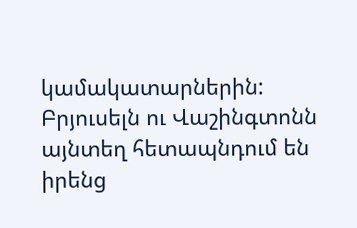կամակատարներին: Բրյուսելն ու Վաշինգտոնն այնտեղ հետապնդում են իրենց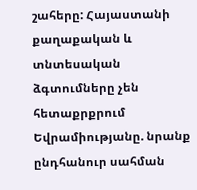շահերը: Հայաստանի քաղաքական և տնտեսական ձգտումները չեն հետաքրքրում Եվրամիությանը. նրանք ընդհանուր սահման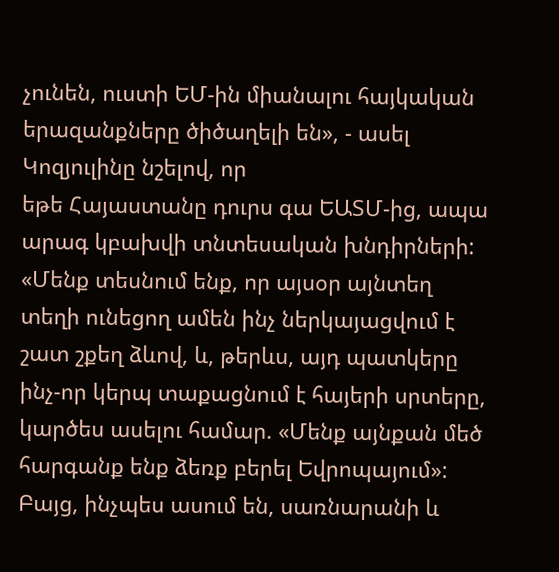չունեն, ուստի ԵՄ-ին միանալու հայկական երազանքները ծիծաղելի են», - ասել Կոզյուլինը նշելով, որ
եթե Հայաստանը դուրս գա ԵԱՏՄ-ից, ապա արագ կբախվի տնտեսական խնդիրների:
«Մենք տեսնում ենք, որ այսօր այնտեղ տեղի ունեցող ամեն ինչ ներկայացվում է շատ շքեղ ձևով, և, թերևս, այդ պատկերը ինչ-որ կերպ տաքացնում է հայերի սրտերը, կարծես ասելու համար. «Մենք այնքան մեծ հարգանք ենք ձեռք բերել Եվրոպայում»: Բայց, ինչպես ասում են, սառնարանի և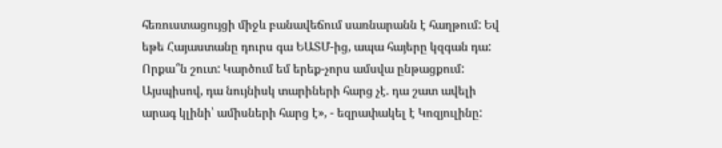հեռուստացույցի միջև բանավեճում սառնարանն է հաղթում: Եվ եթե Հայաստանը դուրս գա ԵԱՏՄ-ից, ապա հայերը կզգան դա: Որքա՞ն շուտ: Կարծում եմ երեք-չորս ամսվա ընթացքում: Այսպիսով, դա նույնիսկ տարիների հարց չէ. դա շատ ավելի արագ կլինի՝ ամիսների հարց է», - եզրափակել է Կոզյուլինը: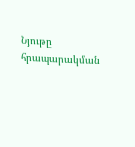Նյութը հրապարակման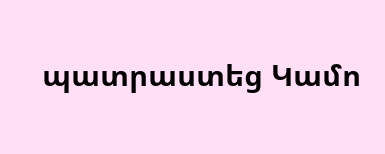պատրաստեց Կամո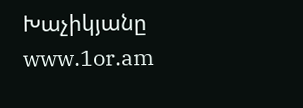Խաչիկյանը
www.1or.am